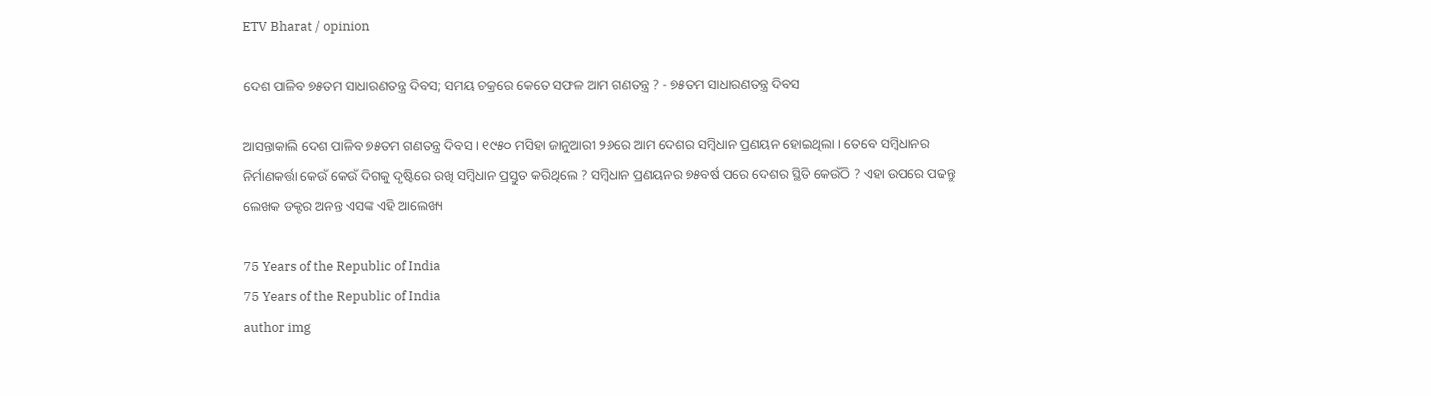ETV Bharat / opinion

ଦେଶ ପାଳିବ ୭୫ତମ ସାଧାରଣତନ୍ତ୍ର ଦିବସ; ସମୟ ଚକ୍ରରେ କେତେ ସଫଳ ଆମ ଗଣତନ୍ତ୍ର ? - ୭୫ତମ ସାଧାରଣତନ୍ତ୍ର ଦିବସ

ଆସନ୍ତାକାଲି ଦେଶ ପାଳିବ ୭୫ତମ ଗଣତନ୍ତ୍ର ଦିବସ । ୧୯୫୦ ମସିହା ଜାନୁଆରୀ ୨୬ରେ ଆମ ଦେଶର ସମ୍ବିଧାନ ପ୍ରଣୟନ ହୋଇଥିଲା । ତେବେ ସମ୍ବିଧାନର ନିର୍ମାଣକର୍ତ୍ତା କେଉଁ କେଉଁ ଦିଗକୁ ଦୃଷ୍ଟିରେ ରଖି ସମ୍ବିଧାନ ପ୍ରସ୍ତୁତ କରିଥିଲେ ? ସମ୍ବିଧାନ ପ୍ରଣୟନର ୭୫ବର୍ଷ ପରେ ଦେଶର ସ୍ଥିତି କେଉଁଠି ? ଏହା ଉପରେ ପଢନ୍ତୁ ଲେଖକ ଡକ୍ଟର ଅନନ୍ତ ଏସଙ୍କ ଏହି ଆଲେଖ୍ୟ

75 Years of the Republic of India
75 Years of the Republic of India
author img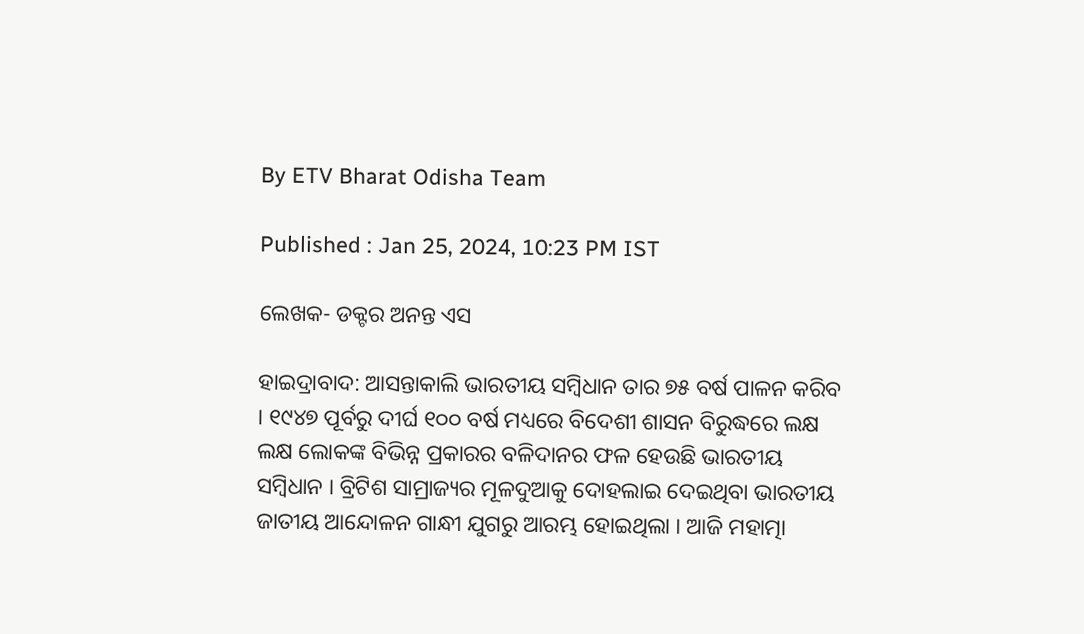By ETV Bharat Odisha Team

Published : Jan 25, 2024, 10:23 PM IST

ଲେଖକ- ଡକ୍ଟର ଅନନ୍ତ ଏସ

ହାଇଦ୍ରାବାଦ: ଆସନ୍ତାକାଲି ଭାରତୀୟ ସମ୍ବିଧାନ ତାର ୭୫ ବର୍ଷ ପାଳନ କରିବ । ୧୯୪୭ ପୂର୍ବରୁ ଦୀର୍ଘ ୧୦୦ ବର୍ଷ ମଧ୍ୟରେ ବିଦେଶୀ ଶାସନ ବିରୁଦ୍ଧରେ ଲକ୍ଷ ଲକ୍ଷ ଲୋକଙ୍କ ବିଭିନ୍ନ ପ୍ରକାରର ବଳିଦାନର ଫଳ ହେଉଛି ଭାରତୀୟ ସମ୍ବିଧାନ । ବ୍ରିଟିଶ ସାମ୍ରାଜ୍ୟର ମୂଳଦୁଆକୁ ଦୋହଲାଇ ଦେଇଥିବା ଭାରତୀୟ ଜାତୀୟ ଆନ୍ଦୋଳନ ଗାନ୍ଧୀ ଯୁଗରୁ ଆରମ୍ଭ ହୋଇଥିଲା । ଆଜି ମହାତ୍ମା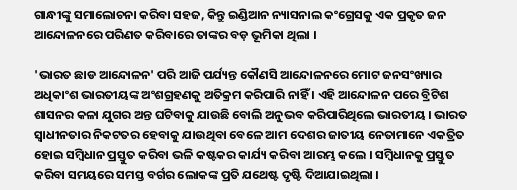ଗାନ୍ଧୀଙ୍କୁ ସମାଲୋଚନା କରିବା ସହଜ, କିନ୍ତୁ ଇଣ୍ଡିଆନ ନ୍ୟାସନାଲ କଂଗ୍ରେସକୁ ଏକ ପ୍ରକୃତ ଜନ ଆନ୍ଦୋଳନରେ ପରିଣତ କରିବାରେ ତାଙ୍କର ବଡ଼ ଭୂମିକା ଥିଲା ।

'ଭାରତ ଛାଡ ଆନ୍ଦୋଳନ' ପରି ଆଜି ପର୍ଯ୍ୟନ୍ତ କୌଣସି ଆନ୍ଦୋଳନରେ ମୋଟ ଜନସଂଖ୍ୟାର ଅଧିକାଂଶ ଭାରତୀୟଙ୍କ ଅଂଶଗ୍ରହଣକୁ ଅତିକ୍ରମ କରିପାରି ନାହିଁ । ଏହି ଆନ୍ଦୋଳନ ପରେ ବ୍ରିଟିଶ ଶାସନର କଳା ଯୁଗର ଅନ୍ତ ଘଟିବାକୁ ଯାଉଛି ବୋଲି ଅନୁଭବ କରିପାରିଥିଲେ ଭାରତୀୟ । ଭାରତ ସ୍ବାଧୀନତାର ନିକଟତର ହେବାକୁ ଯାଉଥିବା ବେଳେ ଆମ ଦେଶର ଜାତୀୟ ନେତାମାନେ ଏକତ୍ରିତ ହୋଇ ସମ୍ବିଧାନ ପ୍ରସ୍ତୁତ କରିବା ଭଳି କଷ୍ଟକର କାର୍ଯ୍ୟ କରିବା ଆରମ୍ଭ କଲେ । ସମ୍ବିଧାନକୁ ପ୍ରସ୍ତୁତ କରିବା ସମୟରେ ସମସ୍ତ ବର୍ଗର ଲୋକଙ୍କ ପ୍ରତି ଯଥେଷ୍ଟ ଦୃଷ୍ଟି ଦିଆଯାଇଥିଲା ।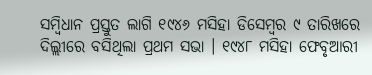ସମ୍ବିଧାନ ପ୍ରସ୍ତୁତ ଲାଗି ୧୯୪୬ ମସିହା ଡିସେମ୍ବର ୯ ତାରିଖରେ ଦିଲ୍ଲୀରେ ବସିଥିଲା ପ୍ରଥମ ସଭା । ୧୯୪୮ ମସିହା ଫେବୃଆରୀ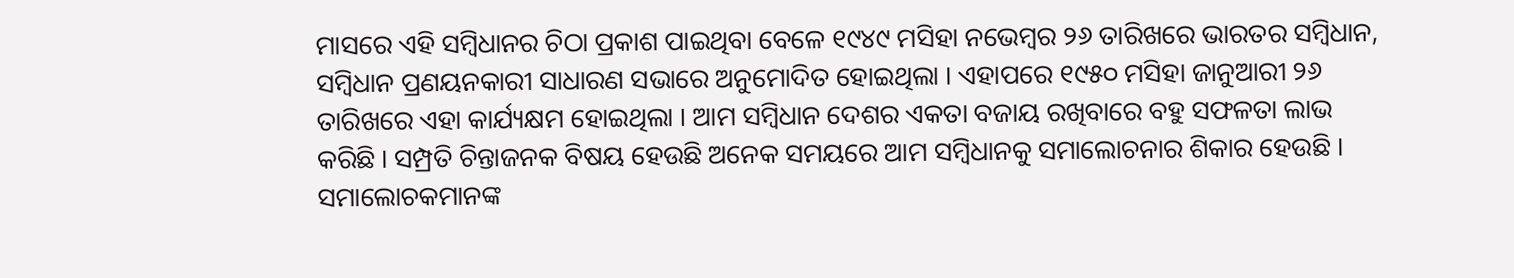ମାସରେ ଏହି ସମ୍ବିଧାନର ଚିଠା ପ୍ରକାଶ ପାଇଥିବା ବେଳେ ୧୯୪୯ ମସିହା ନଭେମ୍ବର ୨୬ ତାରିଖରେ ଭାରତର ସମ୍ବିଧାନ, ସମ୍ବିଧାନ ପ୍ରଣୟନକାରୀ ସାଧାରଣ ସଭାରେ ଅନୁମୋଦିତ ହୋଇଥିଲା । ଏହାପରେ ୧୯୫୦ ମସିହା ଜାନୁଆରୀ ୨୬ ତାରିଖରେ ଏହା କାର୍ଯ୍ୟକ୍ଷମ ହୋଇଥିଲା । ଆମ ସମ୍ବିଧାନ ଦେଶର ଏକତା ବଜାୟ ରଖିବାରେ ବହୁ ସଫଳତା ଲାଭ କରିଛି । ସମ୍ପ୍ରତି ଚିନ୍ତାଜନକ ବିଷୟ ହେଉଛି ଅନେକ ସମୟରେ ଆମ ସମ୍ବିଧାନକୁ ସମାଲୋଚନାର ଶିକାର ହେଉଛି । ସମାଲୋଚକମାନଙ୍କ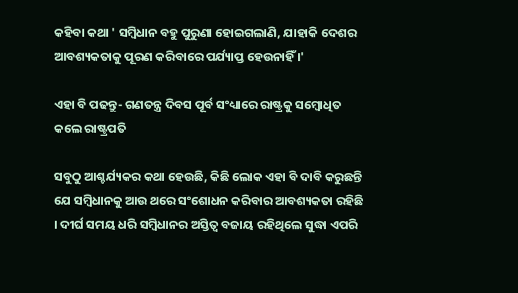କହିବା କଥା ' ସମ୍ବିଧାନ ବହୁ ପୁରୁଣା ହୋଇଗଲାଣି, ଯାହାକି ଦେଶର ଆବଶ୍ୟକତାକୁ ପୂରଣ କରିବାରେ ପର୍ଯ୍ୟାପ୍ତ ହେଉନାହିଁ ।'

ଏହା ବି ପଢନ୍ତୁ- ଗଣତନ୍ତ୍ର ଦିବସ ପୂର୍ବ ସଂଧ୍ୟାରେ ରାଷ୍ଟ୍ରକୁ ସମ୍ବୋଧିତ କଲେ ରାଷ୍ଟ୍ରପତି

ସବୁଠୁ ଆଶ୍ଚର୍ଯ୍ୟକର କଥା ହେଉଛି, କିଛି ଲୋକ ଏହା ବି ଦାବି କରୁଛନ୍ତି ଯେ ସମ୍ବିଧାନକୁ ଆଉ ଥରେ ସଂଶୋଧନ କରିବାର ଆବଶ୍ୟକତା ରହିଛି । ଦୀର୍ଘ ସମୟ ଧରି ସମ୍ବିଧାନର ଅସ୍ତିତ୍ବ ବଜାୟ ରହିଥିଲେ ସୁଦ୍ଧା ଏପରି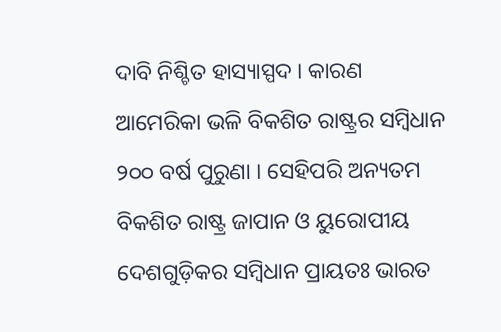ଦାବି ନିଶ୍ଚିତ ହାସ୍ୟାସ୍ପଦ । କାରଣ ଆମେରିକା ଭଳି ବିକଶିତ ରାଷ୍ଟ୍ରର ସମ୍ବିଧାନ ୨୦୦ ବର୍ଷ ପୁରୁଣା । ସେହିପରି ଅନ୍ୟତମ ବିକଶିତ ରାଷ୍ଟ୍ର ଜାପାନ ଓ ୟୁରୋପୀୟ ଦେଶଗୁଡ଼ିକର ସମ୍ବିଧାନ ପ୍ରାୟତଃ ଭାରତ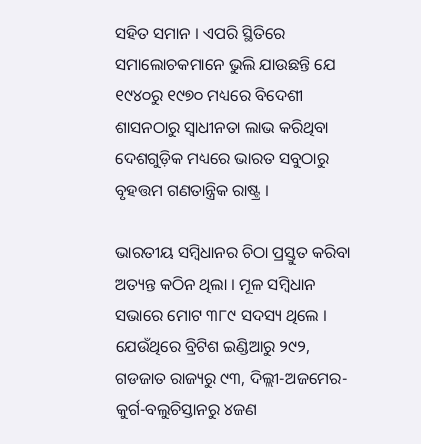ସହିତ ସମାନ । ଏପରି ସ୍ଥିତିରେ ସମାଲୋଚକମାନେ ଭୁଲି ଯାଉଛନ୍ତି ଯେ ୧୯୪୦ରୁ ୧୯୭୦ ମଧ୍ୟରେ ବିଦେଶୀ ଶାସନଠାରୁ ସ୍ବାଧୀନତା ଲାଭ କରିଥିବା ଦେଶଗୁଡ଼ିକ ମଧ୍ୟରେ ଭାରତ ସବୁଠାରୁ ବୃହତ୍ତମ ଗଣତାନ୍ତ୍ରିକ ରାଷ୍ଟ୍ର ।

ଭାରତୀୟ ସମ୍ବିଧାନର ଚିଠା ପ୍ରସ୍ତୁତ କରିବା ଅତ୍ୟନ୍ତ କଠିନ ଥିଲା । ମୂଳ ସମ୍ବିଧାନ ସଭାରେ ମୋଟ ୩୮୯ ସଦସ୍ୟ ଥିଲେ । ଯେଉଁଥିରେ ବ୍ରିଟିଶ ଇଣ୍ଡିଆରୁ ୨୯୨, ଗଡଜାତ ରାଜ୍ୟରୁ ୯୩, ଦିଲ୍ଲୀ-ଅଜମେର-କୁର୍ଗ-ବଲୁଚିସ୍ତାନରୁ ୪ଜଣ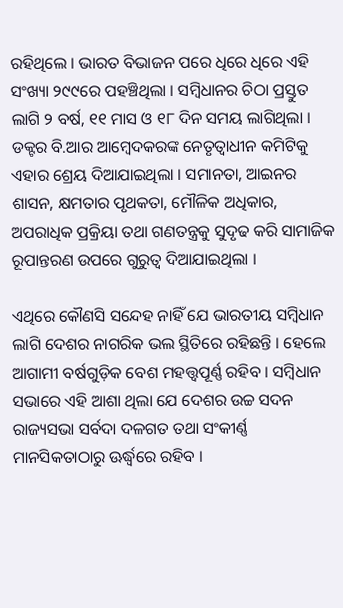ରହିଥିଲେ । ଭାରତ ବିଭାଜନ ପରେ ଧିରେ ଧିରେ ଏହି ସଂଖ୍ୟା ୨୯୯ରେ ପହଞ୍ଚିଥିଲା । ସମ୍ବିଧାନର ଚିଠା ପ୍ରସ୍ତୁତ ଲାଗି ୨ ବର୍ଷ, ୧୧ ମାସ ଓ ୧୮ ଦିନ ସମୟ ଲାଗିଥିଲା । ଡକ୍ଟର ବି.ଆର ଆମ୍ବେଦକରଙ୍କ ନେତୃତ୍ବାଧୀନ କମିଟିକୁ ଏହାର ଶ୍ରେୟ ଦିଆଯାଇଥିଲା । ସମାନତା, ଆଇନର ଶାସନ, କ୍ଷମତାର ପୃଥକତା, ମୌଳିକ ଅଧିକାର, ଅପରାଧିକ ପ୍ରକ୍ରିୟା ତଥା ଗଣତନ୍ତ୍ରକୁ ସୁଦୃଢ କରି ସାମାଜିକ ରୂପାନ୍ତରଣ ଉପରେ ଗୁରୁତ୍ବ ଦିଆଯାଇଥିଲା ।

ଏଥିରେ କୌଣସି ସନ୍ଦେହ ନାହିଁ ଯେ ଭାରତୀୟ ସମ୍ବିଧାନ ଲାଗି ଦେଶର ନାଗରିକ ଭଲ ସ୍ଥିତିରେ ରହିଛନ୍ତି । ହେଲେ ଆଗାମୀ ବର୍ଷଗୁଡ଼ିକ ବେଶ ମହତ୍ତ୍ବପୂର୍ଣ୍ଣ ରହିବ । ସମ୍ବିଧାନ ସଭାରେ ଏହି ଆଶା ଥିଲା ଯେ ଦେଶର ଉଚ୍ଚ ସଦନ ରାଜ୍ୟସଭା ସର୍ବଦା ଦଳଗତ ତଥା ସଂକୀର୍ଣ୍ଣ ମାନସିକତାଠାରୁ ଊର୍ଦ୍ଧ୍ବରେ ରହିବ ।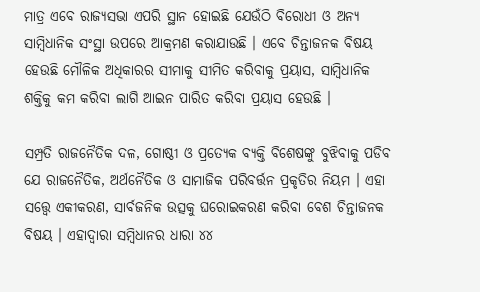ମାତ୍ର ଏବେ ରାଜ୍ୟସଭା ଏପରି ସ୍ଥାନ ହୋଇଛି ଯେଉଁଠି ବିରୋଧୀ ଓ ଅନ୍ୟ ସାମ୍ବିଧାନିକ ସଂସ୍ଥା ଉପରେ ଆକ୍ରମଣ କରାଯାଉଛି । ଏବେ ଚିନ୍ତାଜନକ ବିଷୟ ହେଉଛି ମୌଳିକ ଅଧିକାରର ସୀମାକୁ ସୀମିତ କରିବାକୁ ପ୍ରୟାସ, ସାମ୍ବିଧାନିକ ଶକ୍ତିକୁ କମ କରିବା ଲାଗି ଆଇନ ପାରିତ କରିବା ପ୍ରୟାସ ହେଉଛି ।

ସମ୍ପ୍ରତି ରାଜନୈତିକ ଦଳ, ଗୋଷ୍ଠୀ ଓ ପ୍ରତ୍ୟେକ ବ୍ୟକ୍ତି ବିଶେଷଙ୍କୁ ବୁଝିବାକୁ ପଡିବ ଯେ ରାଜନୈତିକ, ଅର୍ଥନୈତିକ ଓ ସାମାଜିକ ପରିବର୍ତ୍ତନ ପ୍ରକୃତିର ନିୟମ । ଏହା ସତ୍ତ୍ବେ ଏକୀକରଣ, ସାର୍ବଜନିକ ଉତ୍ସକୁ ଘରୋଇକରଣ କରିବା ବେଶ ଚିନ୍ତାଜନକ ବିଷୟ । ଏହାଦ୍ବାରା ସମ୍ବିଧାନର ଧାରା ୪୪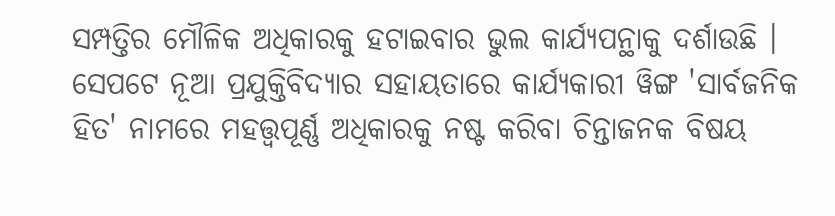ସମ୍ପତ୍ତିର ମୌଳିକ ଅଧିକାରକୁ ହଟାଇବାର ଭୁଲ କାର୍ଯ୍ୟପନ୍ଥାକୁ ଦର୍ଶାଉଛି । ସେପଟେ ନୂଆ ପ୍ରଯୁକ୍ତିବିଦ୍ୟାର ସହାୟତାରେ କାର୍ଯ୍ୟକାରୀ ୱିଙ୍ଗ 'ସାର୍ବଜନିକ ହିତ' ନାମରେ ମହତ୍ତ୍ବପୂର୍ଣ୍ଣ ଅଧିକାରକୁ ନଷ୍ଟ କରିବା ଚିନ୍ତାଜନକ ବିଷୟ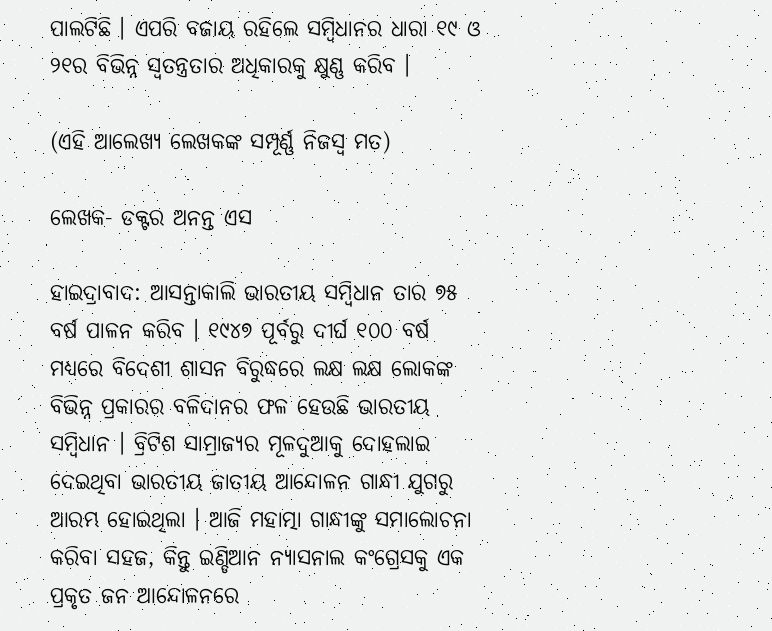ପାଲଟିଛି । ଏପରି ବଜାୟ ରହିଲେ ସମ୍ବିଧାନର ଧାରା ୧୯ ଓ ୨୧ର ବିଭିନ୍ନ ସ୍ବତନ୍ତ୍ରତାର ଅଧିକାରକୁ କ୍ଷୁଣ୍ଣ କରିବ ।

(ଏହି ଆଲେଖ୍ୟ ଲେଖକଙ୍କ ସମ୍ପୂର୍ଣ୍ଣ ନିଜସ୍ବ ମତ)

ଲେଖକ- ଡକ୍ଟର ଅନନ୍ତ ଏସ

ହାଇଦ୍ରାବାଦ: ଆସନ୍ତାକାଲି ଭାରତୀୟ ସମ୍ବିଧାନ ତାର ୭୫ ବର୍ଷ ପାଳନ କରିବ । ୧୯୪୭ ପୂର୍ବରୁ ଦୀର୍ଘ ୧୦୦ ବର୍ଷ ମଧ୍ୟରେ ବିଦେଶୀ ଶାସନ ବିରୁଦ୍ଧରେ ଲକ୍ଷ ଲକ୍ଷ ଲୋକଙ୍କ ବିଭିନ୍ନ ପ୍ରକାରର ବଳିଦାନର ଫଳ ହେଉଛି ଭାରତୀୟ ସମ୍ବିଧାନ । ବ୍ରିଟିଶ ସାମ୍ରାଜ୍ୟର ମୂଳଦୁଆକୁ ଦୋହଲାଇ ଦେଇଥିବା ଭାରତୀୟ ଜାତୀୟ ଆନ୍ଦୋଳନ ଗାନ୍ଧୀ ଯୁଗରୁ ଆରମ୍ଭ ହୋଇଥିଲା । ଆଜି ମହାତ୍ମା ଗାନ୍ଧୀଙ୍କୁ ସମାଲୋଚନା କରିବା ସହଜ, କିନ୍ତୁ ଇଣ୍ଡିଆନ ନ୍ୟାସନାଲ କଂଗ୍ରେସକୁ ଏକ ପ୍ରକୃତ ଜନ ଆନ୍ଦୋଳନରେ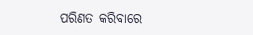ପରିଣତ କରିବାରେ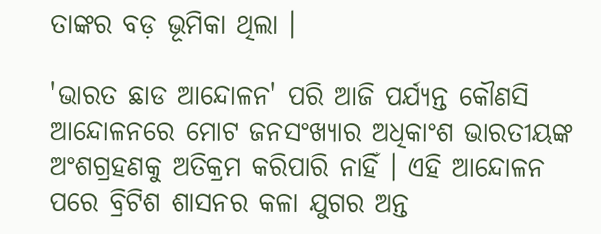ତାଙ୍କର ବଡ଼ ଭୂମିକା ଥିଲା ।

'ଭାରତ ଛାଡ ଆନ୍ଦୋଳନ' ପରି ଆଜି ପର୍ଯ୍ୟନ୍ତ କୌଣସି ଆନ୍ଦୋଳନରେ ମୋଟ ଜନସଂଖ୍ୟାର ଅଧିକାଂଶ ଭାରତୀୟଙ୍କ ଅଂଶଗ୍ରହଣକୁ ଅତିକ୍ରମ କରିପାରି ନାହିଁ । ଏହି ଆନ୍ଦୋଳନ ପରେ ବ୍ରିଟିଶ ଶାସନର କଳା ଯୁଗର ଅନ୍ତ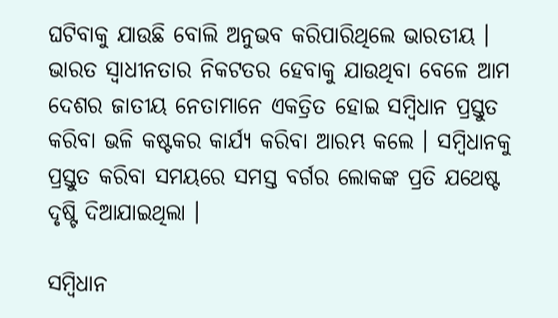ଘଟିବାକୁ ଯାଉଛି ବୋଲି ଅନୁଭବ କରିପାରିଥିଲେ ଭାରତୀୟ । ଭାରତ ସ୍ବାଧୀନତାର ନିକଟତର ହେବାକୁ ଯାଉଥିବା ବେଳେ ଆମ ଦେଶର ଜାତୀୟ ନେତାମାନେ ଏକତ୍ରିତ ହୋଇ ସମ୍ବିଧାନ ପ୍ରସ୍ତୁତ କରିବା ଭଳି କଷ୍ଟକର କାର୍ଯ୍ୟ କରିବା ଆରମ୍ଭ କଲେ । ସମ୍ବିଧାନକୁ ପ୍ରସ୍ତୁତ କରିବା ସମୟରେ ସମସ୍ତ ବର୍ଗର ଲୋକଙ୍କ ପ୍ରତି ଯଥେଷ୍ଟ ଦୃଷ୍ଟି ଦିଆଯାଇଥିଲା ।

ସମ୍ବିଧାନ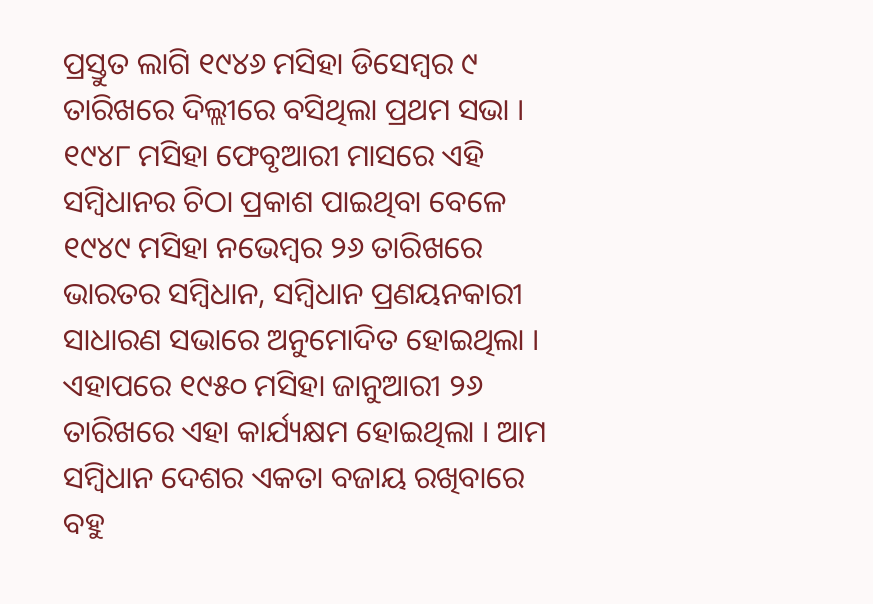ପ୍ରସ୍ତୁତ ଲାଗି ୧୯୪୬ ମସିହା ଡିସେମ୍ବର ୯ ତାରିଖରେ ଦିଲ୍ଲୀରେ ବସିଥିଲା ପ୍ରଥମ ସଭା । ୧୯୪୮ ମସିହା ଫେବୃଆରୀ ମାସରେ ଏହି ସମ୍ବିଧାନର ଚିଠା ପ୍ରକାଶ ପାଇଥିବା ବେଳେ ୧୯୪୯ ମସିହା ନଭେମ୍ବର ୨୬ ତାରିଖରେ ଭାରତର ସମ୍ବିଧାନ, ସମ୍ବିଧାନ ପ୍ରଣୟନକାରୀ ସାଧାରଣ ସଭାରେ ଅନୁମୋଦିତ ହୋଇଥିଲା । ଏହାପରେ ୧୯୫୦ ମସିହା ଜାନୁଆରୀ ୨୬ ତାରିଖରେ ଏହା କାର୍ଯ୍ୟକ୍ଷମ ହୋଇଥିଲା । ଆମ ସମ୍ବିଧାନ ଦେଶର ଏକତା ବଜାୟ ରଖିବାରେ ବହୁ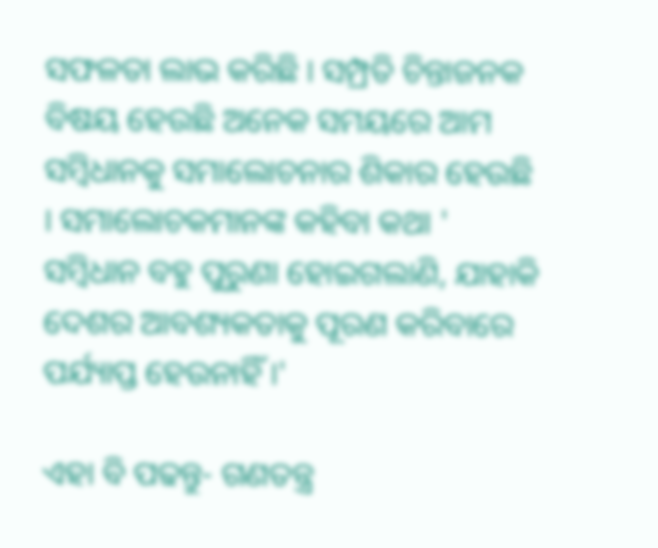ସଫଳତା ଲାଭ କରିଛି । ସମ୍ପ୍ରତି ଚିନ୍ତାଜନକ ବିଷୟ ହେଉଛି ଅନେକ ସମୟରେ ଆମ ସମ୍ବିଧାନକୁ ସମାଲୋଚନାର ଶିକାର ହେଉଛି । ସମାଲୋଚକମାନଙ୍କ କହିବା କଥା ' ସମ୍ବିଧାନ ବହୁ ପୁରୁଣା ହୋଇଗଲାଣି, ଯାହାକି ଦେଶର ଆବଶ୍ୟକତାକୁ ପୂରଣ କରିବାରେ ପର୍ଯ୍ୟାପ୍ତ ହେଉନାହିଁ ।'

ଏହା ବି ପଢନ୍ତୁ- ଗଣତନ୍ତ୍ର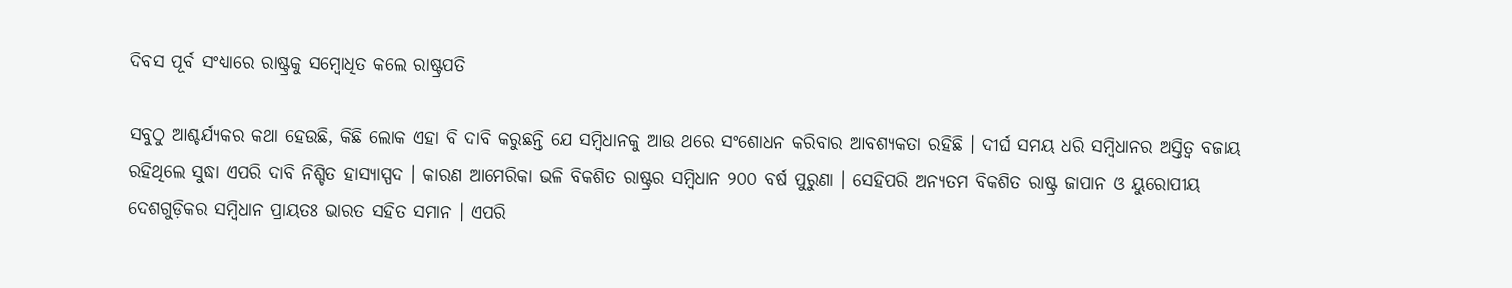ଦିବସ ପୂର୍ବ ସଂଧ୍ୟାରେ ରାଷ୍ଟ୍ରକୁ ସମ୍ବୋଧିତ କଲେ ରାଷ୍ଟ୍ରପତି

ସବୁଠୁ ଆଶ୍ଚର୍ଯ୍ୟକର କଥା ହେଉଛି, କିଛି ଲୋକ ଏହା ବି ଦାବି କରୁଛନ୍ତି ଯେ ସମ୍ବିଧାନକୁ ଆଉ ଥରେ ସଂଶୋଧନ କରିବାର ଆବଶ୍ୟକତା ରହିଛି । ଦୀର୍ଘ ସମୟ ଧରି ସମ୍ବିଧାନର ଅସ୍ତିତ୍ବ ବଜାୟ ରହିଥିଲେ ସୁଦ୍ଧା ଏପରି ଦାବି ନିଶ୍ଚିତ ହାସ୍ୟାସ୍ପଦ । କାରଣ ଆମେରିକା ଭଳି ବିକଶିତ ରାଷ୍ଟ୍ରର ସମ୍ବିଧାନ ୨୦୦ ବର୍ଷ ପୁରୁଣା । ସେହିପରି ଅନ୍ୟତମ ବିକଶିତ ରାଷ୍ଟ୍ର ଜାପାନ ଓ ୟୁରୋପୀୟ ଦେଶଗୁଡ଼ିକର ସମ୍ବିଧାନ ପ୍ରାୟତଃ ଭାରତ ସହିତ ସମାନ । ଏପରି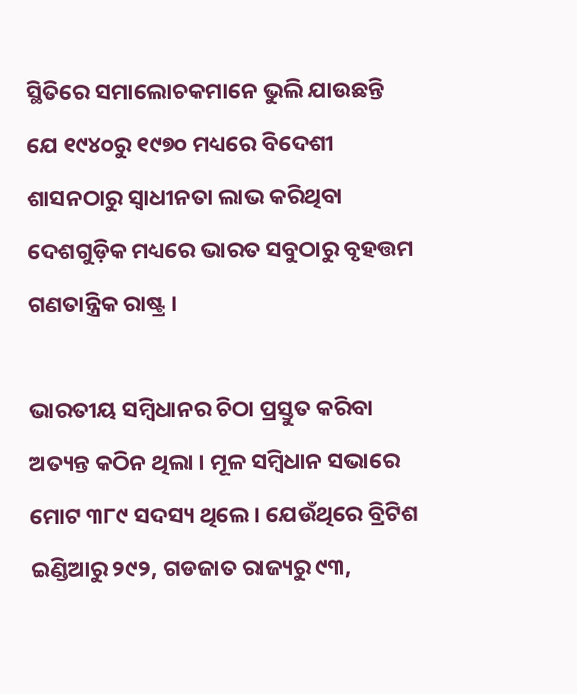ସ୍ଥିତିରେ ସମାଲୋଚକମାନେ ଭୁଲି ଯାଉଛନ୍ତି ଯେ ୧୯୪୦ରୁ ୧୯୭୦ ମଧ୍ୟରେ ବିଦେଶୀ ଶାସନଠାରୁ ସ୍ବାଧୀନତା ଲାଭ କରିଥିବା ଦେଶଗୁଡ଼ିକ ମଧ୍ୟରେ ଭାରତ ସବୁଠାରୁ ବୃହତ୍ତମ ଗଣତାନ୍ତ୍ରିକ ରାଷ୍ଟ୍ର ।

ଭାରତୀୟ ସମ୍ବିଧାନର ଚିଠା ପ୍ରସ୍ତୁତ କରିବା ଅତ୍ୟନ୍ତ କଠିନ ଥିଲା । ମୂଳ ସମ୍ବିଧାନ ସଭାରେ ମୋଟ ୩୮୯ ସଦସ୍ୟ ଥିଲେ । ଯେଉଁଥିରେ ବ୍ରିଟିଶ ଇଣ୍ଡିଆରୁ ୨୯୨, ଗଡଜାତ ରାଜ୍ୟରୁ ୯୩,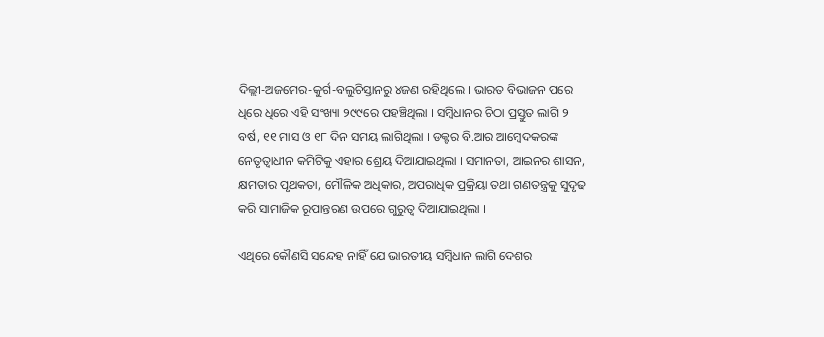ଦିଲ୍ଲୀ-ଅଜମେର-କୁର୍ଗ-ବଲୁଚିସ୍ତାନରୁ ୪ଜଣ ରହିଥିଲେ । ଭାରତ ବିଭାଜନ ପରେ ଧିରେ ଧିରେ ଏହି ସଂଖ୍ୟା ୨୯୯ରେ ପହଞ୍ଚିଥିଲା । ସମ୍ବିଧାନର ଚିଠା ପ୍ରସ୍ତୁତ ଲାଗି ୨ ବର୍ଷ, ୧୧ ମାସ ଓ ୧୮ ଦିନ ସମୟ ଲାଗିଥିଲା । ଡକ୍ଟର ବି.ଆର ଆମ୍ବେଦକରଙ୍କ ନେତୃତ୍ବାଧୀନ କମିଟିକୁ ଏହାର ଶ୍ରେୟ ଦିଆଯାଇଥିଲା । ସମାନତା, ଆଇନର ଶାସନ, କ୍ଷମତାର ପୃଥକତା, ମୌଳିକ ଅଧିକାର, ଅପରାଧିକ ପ୍ରକ୍ରିୟା ତଥା ଗଣତନ୍ତ୍ରକୁ ସୁଦୃଢ କରି ସାମାଜିକ ରୂପାନ୍ତରଣ ଉପରେ ଗୁରୁତ୍ବ ଦିଆଯାଇଥିଲା ।

ଏଥିରେ କୌଣସି ସନ୍ଦେହ ନାହିଁ ଯେ ଭାରତୀୟ ସମ୍ବିଧାନ ଲାଗି ଦେଶର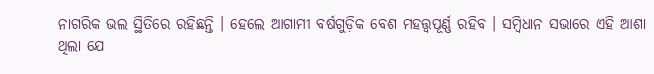ନାଗରିକ ଭଲ ସ୍ଥିତିରେ ରହିଛନ୍ତି । ହେଲେ ଆଗାମୀ ବର୍ଷଗୁଡ଼ିକ ବେଶ ମହତ୍ତ୍ବପୂର୍ଣ୍ଣ ରହିବ । ସମ୍ବିଧାନ ସଭାରେ ଏହି ଆଶା ଥିଲା ଯେ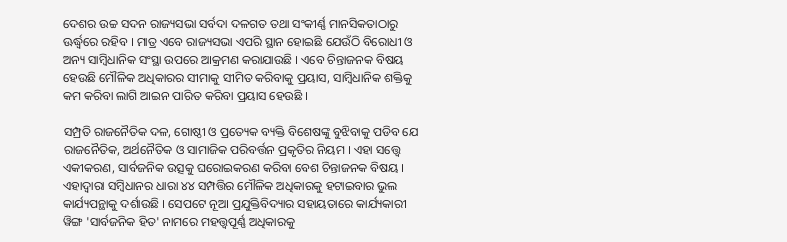ଦେଶର ଉଚ୍ଚ ସଦନ ରାଜ୍ୟସଭା ସର୍ବଦା ଦଳଗତ ତଥା ସଂକୀର୍ଣ୍ଣ ମାନସିକତାଠାରୁ ଊର୍ଦ୍ଧ୍ବରେ ରହିବ । ମାତ୍ର ଏବେ ରାଜ୍ୟସଭା ଏପରି ସ୍ଥାନ ହୋଇଛି ଯେଉଁଠି ବିରୋଧୀ ଓ ଅନ୍ୟ ସାମ୍ବିଧାନିକ ସଂସ୍ଥା ଉପରେ ଆକ୍ରମଣ କରାଯାଉଛି । ଏବେ ଚିନ୍ତାଜନକ ବିଷୟ ହେଉଛି ମୌଳିକ ଅଧିକାରର ସୀମାକୁ ସୀମିତ କରିବାକୁ ପ୍ରୟାସ, ସାମ୍ବିଧାନିକ ଶକ୍ତିକୁ କମ କରିବା ଲାଗି ଆଇନ ପାରିତ କରିବା ପ୍ରୟାସ ହେଉଛି ।

ସମ୍ପ୍ରତି ରାଜନୈତିକ ଦଳ, ଗୋଷ୍ଠୀ ଓ ପ୍ରତ୍ୟେକ ବ୍ୟକ୍ତି ବିଶେଷଙ୍କୁ ବୁଝିବାକୁ ପଡିବ ଯେ ରାଜନୈତିକ, ଅର୍ଥନୈତିକ ଓ ସାମାଜିକ ପରିବର୍ତ୍ତନ ପ୍ରକୃତିର ନିୟମ । ଏହା ସତ୍ତ୍ବେ ଏକୀକରଣ, ସାର୍ବଜନିକ ଉତ୍ସକୁ ଘରୋଇକରଣ କରିବା ବେଶ ଚିନ୍ତାଜନକ ବିଷୟ । ଏହାଦ୍ବାରା ସମ୍ବିଧାନର ଧାରା ୪୪ ସମ୍ପତ୍ତିର ମୌଳିକ ଅଧିକାରକୁ ହଟାଇବାର ଭୁଲ କାର୍ଯ୍ୟପନ୍ଥାକୁ ଦର୍ଶାଉଛି । ସେପଟେ ନୂଆ ପ୍ରଯୁକ୍ତିବିଦ୍ୟାର ସହାୟତାରେ କାର୍ଯ୍ୟକାରୀ ୱିଙ୍ଗ 'ସାର୍ବଜନିକ ହିତ' ନାମରେ ମହତ୍ତ୍ବପୂର୍ଣ୍ଣ ଅଧିକାରକୁ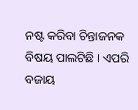ନଷ୍ଟ କରିବା ଚିନ୍ତାଜନକ ବିଷୟ ପାଲଟିଛି । ଏପରି ବଜାୟ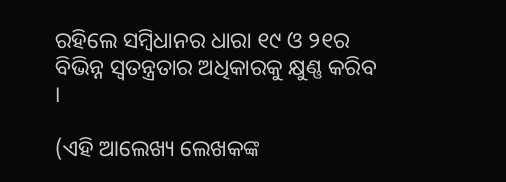ରହିଲେ ସମ୍ବିଧାନର ଧାରା ୧୯ ଓ ୨୧ର ବିଭିନ୍ନ ସ୍ବତନ୍ତ୍ରତାର ଅଧିକାରକୁ କ୍ଷୁଣ୍ଣ କରିବ ।

(ଏହି ଆଲେଖ୍ୟ ଲେଖକଙ୍କ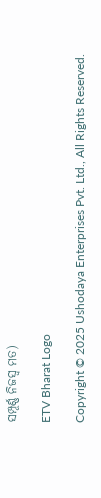ସମ୍ପୂର୍ଣ୍ଣ ନିଜସ୍ବ ମତ)

ETV Bharat Logo

Copyright © 2025 Ushodaya Enterprises Pvt. Ltd., All Rights Reserved.